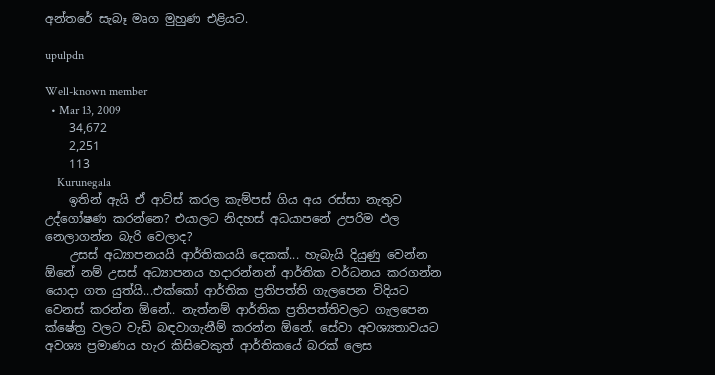අන්තරේ සැබෑ මෘග මුහුණ එළියට.

upulpdn

Well-known member
  • Mar 13, 2009
    34,672
    2,251
    113
    Kurunegala
    ඉතින් ඇයි ඒ ආට්ස් කරල කැම්පස් ගිය අය රස්සා නැතුව උද්ගෝෂණ කරන්නෙ? එයාලට නිදහස් අධයාපනේ උපරිම ඵල නෙලාගන්න බැරි වෙලාද?
    උසස් අධ්‍යාපනයයි ආර්තිකයයි දෙකක්... හැබැයි දියුණු වෙන්න ඕනේ නම් උසස් අධ්‍යාපනය හදාරන්නන් ආර්තික වර්ධනය කරගන්න යොදා ගත යුත්යි...එක්කෝ ආර්තික ප්‍රතිපත්ති ගැලපෙන විදියට වෙනස් කරන්න ඕනේ.. නැත්නම් ආර්තික ප්‍රතිපත්තිවලට ගැලපෙන ක්ෂේත්‍ර වලට වැඩි බඳවාගැනීම් කරන්න ඕනේ. සේවා අවශ්‍යතාවයට අවශ්‍ය ප්‍රමාණය හැර කිසිවෙකුත් ආර්තිකයේ බරක් ලෙස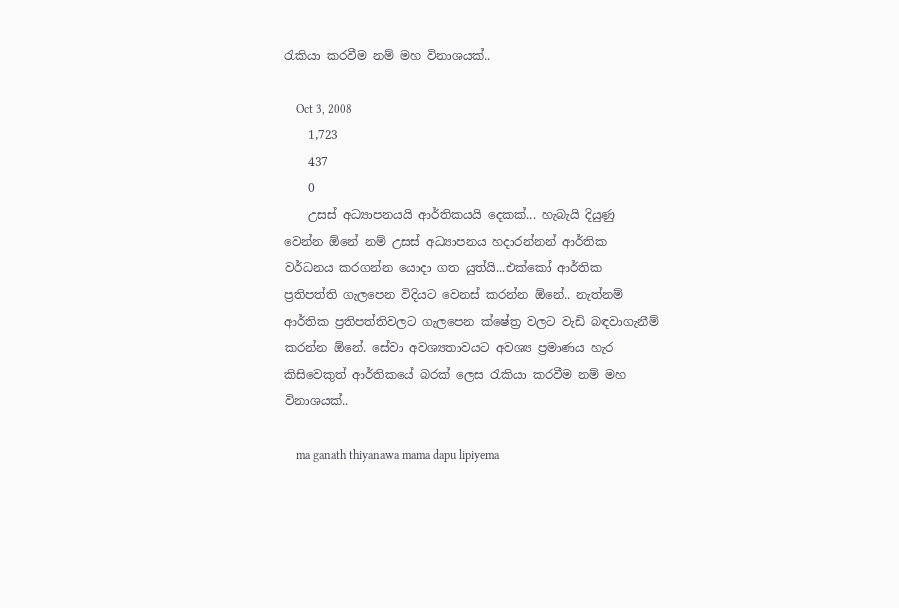රැකියා කරවීම නම් මහ විනාශයක්..

    Oct 3, 2008
    1,723
    437
    0
    උසස් අධ්‍යාපනයයි ආර්තිකයයි දෙකක්... හැබැයි දියුණු වෙන්න ඕනේ නම් උසස් අධ්‍යාපනය හදාරන්නන් ආර්තික වර්ධනය කරගන්න යොදා ගත යුත්යි...එක්කෝ ආර්තික ප්‍රතිපත්ති ගැලපෙන විදියට වෙනස් කරන්න ඕනේ.. නැත්නම් ආර්තික ප්‍රතිපත්තිවලට ගැලපෙන ක්ෂේත්‍ර වලට වැඩි බඳවාගැනීම් කරන්න ඕනේ. සේවා අවශ්‍යතාවයට අවශ්‍ය ප්‍රමාණය හැර කිසිවෙකුත් ආර්තිකයේ බරක් ලෙස රැකියා කරවීම නම් මහ විනාශයක්..

    ma ganath thiyanawa mama dapu lipiyema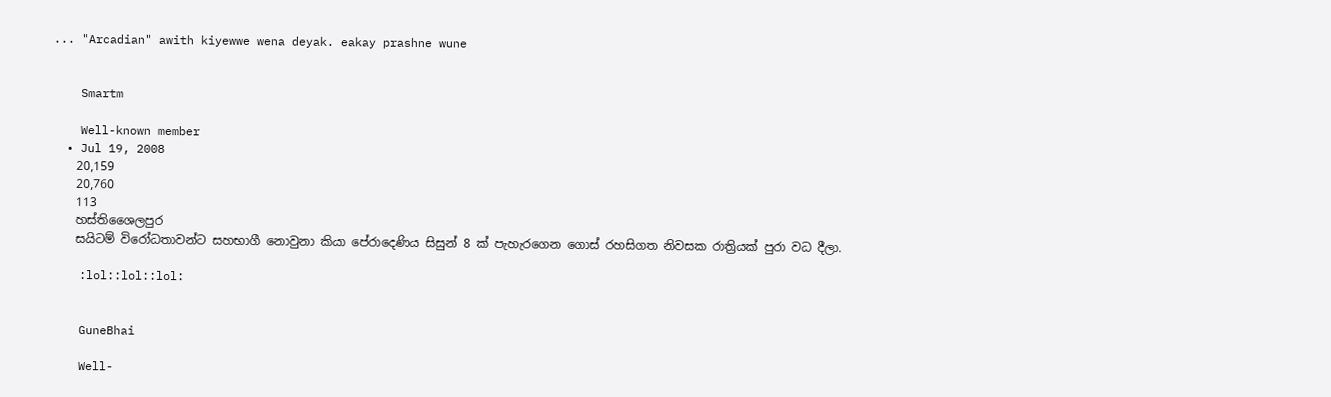... "Arcadian" awith kiyewwe wena deyak. eakay prashne wune


    Smartm

    Well-known member
  • Jul 19, 2008
    20,159
    20,760
    113
    හස්තිශෛලපුර
    සයිටම් විරෝධතාවන්ට සහභාගී නොවුනා කියා පේරාදෙණිය සිසුන් 8 ක් පැහැරගෙන ගොස් රහසිගත නිවසක රාත්‍රියක් පුරා වධ දීලා.

    :lol::lol::lol:


    GuneBhai

    Well-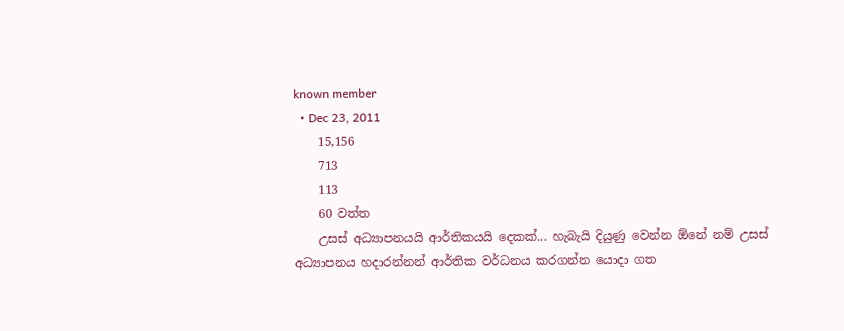known member
  • Dec 23, 2011
    15,156
    713
    113
    60 වත්ත
    උසස් අධ්‍යාපනයයි ආර්තිකයයි දෙකක්... හැබැයි දියුණු වෙන්න ඕනේ නම් උසස් අධ්‍යාපනය හදාරන්නන් ආර්තික වර්ධනය කරගන්න යොදා ගත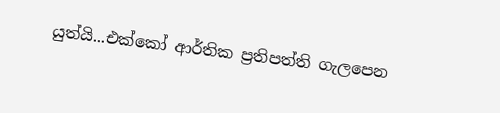යුත්යි...එක්කෝ ආර්තික ප්‍රතිපත්ති ගැලපෙන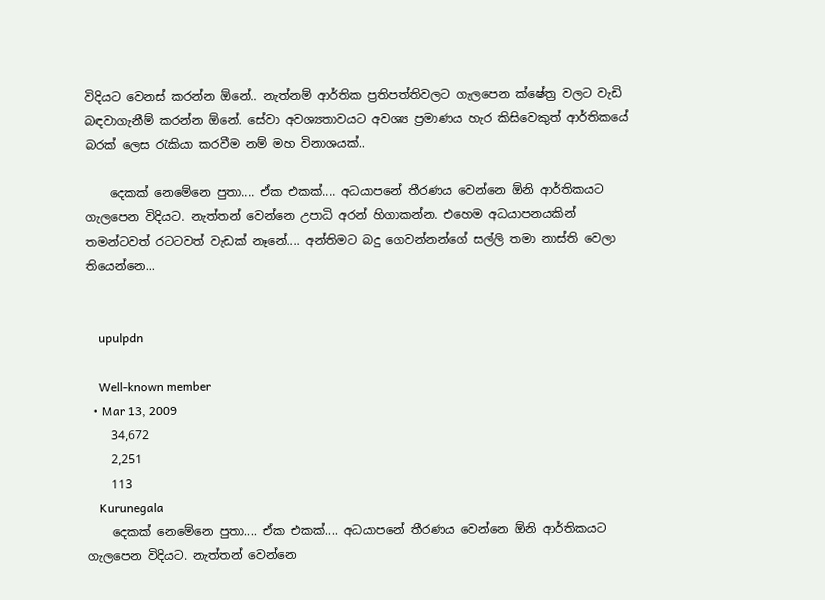විදියට වෙනස් කරන්න ඕනේ.. නැත්නම් ආර්තික ප්‍රතිපත්තිවලට ගැලපෙන ක්ෂේත්‍ර වලට වැඩි බඳවාගැනීම් කරන්න ඕනේ. සේවා අවශ්‍යතාවයට අවශ්‍ය ප්‍රමාණය හැර කිසිවෙකුත් ආර්තිකයේ බරක් ලෙස රැකියා කරවීම නම් මහ විනාශයක්..

    දෙකක් නෙමේනෙ පුතා.... ඒක එකක්.... අධයාපනේ තීරණය වෙන්නෙ ඕනි ආර්තිකයට ගැ‍ලපෙන විදියට. නැත්තන් වෙන්නෙ උපාධි අරන් හිගාකන්න. එහෙම අධයාපනයකින් තමන්ටවත් රටටවත් වැඩක් නෑනේ.... අන්තිමට බදු ගෙවන්නන්ගේ සල්ලි තමා නාස්ති වෙලා තියෙන්නෙ...


    upulpdn

    Well-known member
  • Mar 13, 2009
    34,672
    2,251
    113
    Kurunegala
    දෙකක් නෙමේනෙ පුතා.... ඒක එකක්.... අධයාපනේ තීරණය වෙන්නෙ ඕනි ආර්තිකයට ගැ‍ලපෙන විදියට. නැත්තන් වෙන්නෙ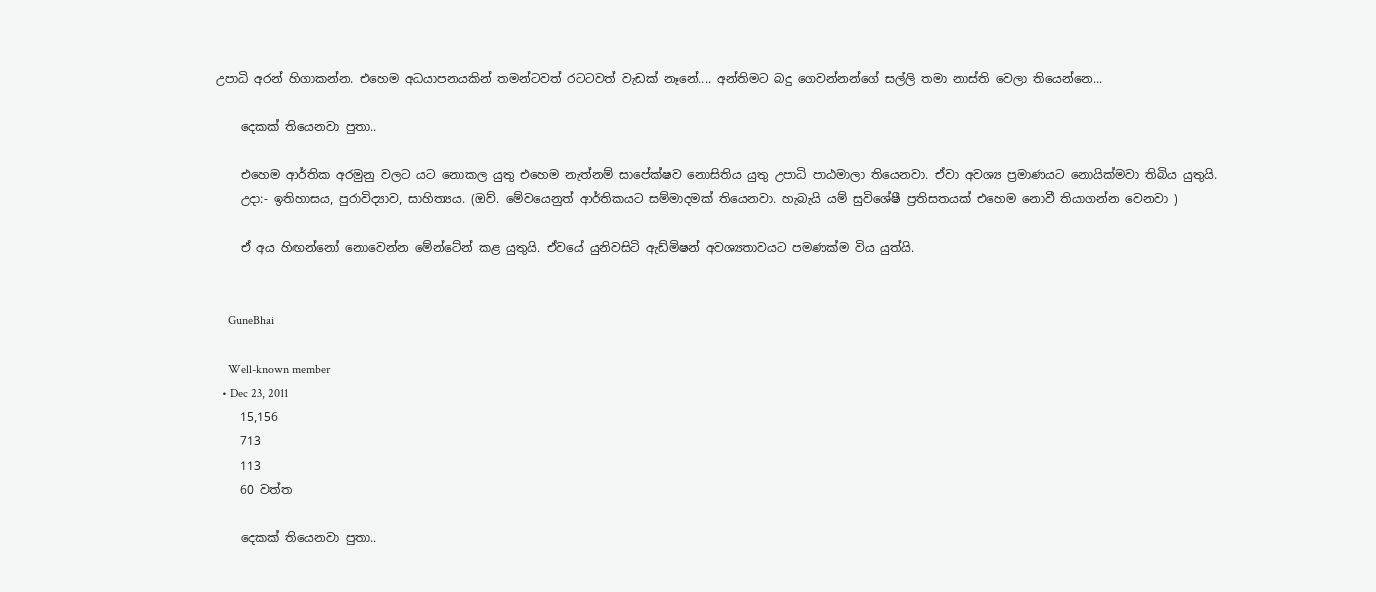උපාධි අරන් හිගාකන්න. එහෙම අධයාපනයකින් තමන්ටවත් රටටවත් වැඩක් නෑනේ.... අන්තිමට බදු ගෙවන්නන්ගේ සල්ලි තමා නාස්ති වෙලා තියෙන්නෙ...

    දෙකක් තියෙනවා පුතා..

    එහෙම ආර්තික අරමුනු වලට යට නොකල යුතු එහෙම නැත්නම් සාපේක්ෂව නොසිතිය යුතු උපාධි පාඨමාලා තියෙනවා. ඒවා අවශ්‍ය ප්‍රමාණයට නොයික්මවා තිබිය යුතුයි.
    උදා:- ඉතිහාසය, පුරාවිද්‍යාව, සාහිත්‍යය. (ඔව්. මේවයෙනුත් ආර්තිකයට සම්මාදමක් තියෙනවා. හැබැයි යම් සුවිශේෂී ප්‍රතිසතයක් එහෙම නොවී තියාගන්න වෙනවා )

    ඒ අය හිඟන්නෝ නොවෙන්න මේන්ටේන් කළ යුතුයි. ඒවයේ යුනිවසිටි ඇඩ්මිෂන් අවශ්‍යතාවයට පමණක්ම විය යුත්යි.


    GuneBhai

    Well-known member
  • Dec 23, 2011
    15,156
    713
    113
    60 වත්ත

    දෙකක් තියෙනවා පුතා..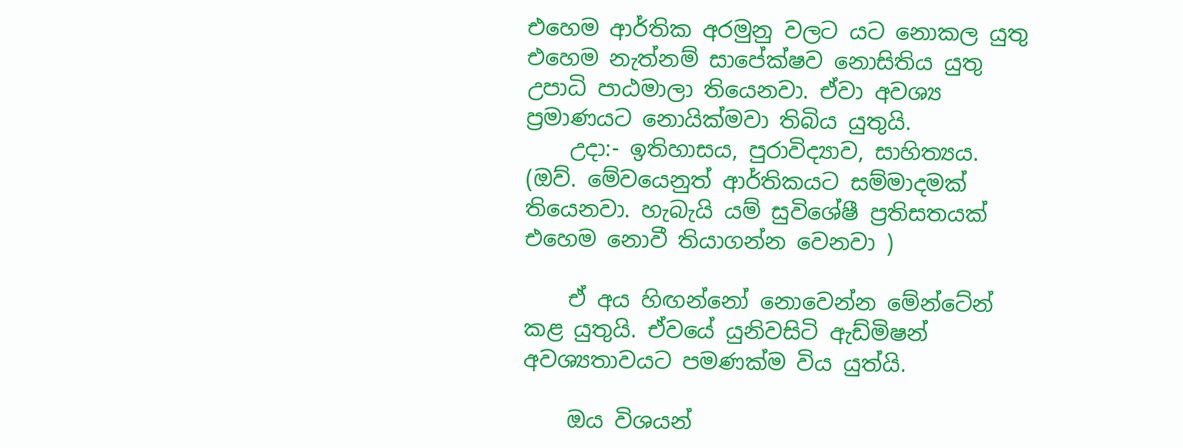එහෙම ආර්තික අරමුනු වලට යට නොකල යුතු එහෙම නැත්නම් සාපේක්ෂව නොසිතිය යුතු උපාධි පාඨමාලා තියෙනවා. ඒවා අවශ්‍ය ප්‍රමාණයට නොයික්මවා තිබිය යුතුයි.
    උදා:- ඉතිහාසය, පුරාවිද්‍යාව, සාහිත්‍යය. (ඔව්. මේවයෙනුත් ආර්තිකයට සම්මාදමක් තියෙනවා. හැබැයි යම් සුවිශේෂී ප්‍රතිසතයක් එහෙම නොවී තියාගන්න වෙනවා )

    ඒ අය හිඟන්නෝ නොවෙන්න මේන්ටේන් කළ යුතුයි. ඒවයේ යුනිවසිටි ඇඩ්මිෂන් අවශ්‍යතාවයට පමණක්ම විය යුත්යි.

    ඔය විශයන්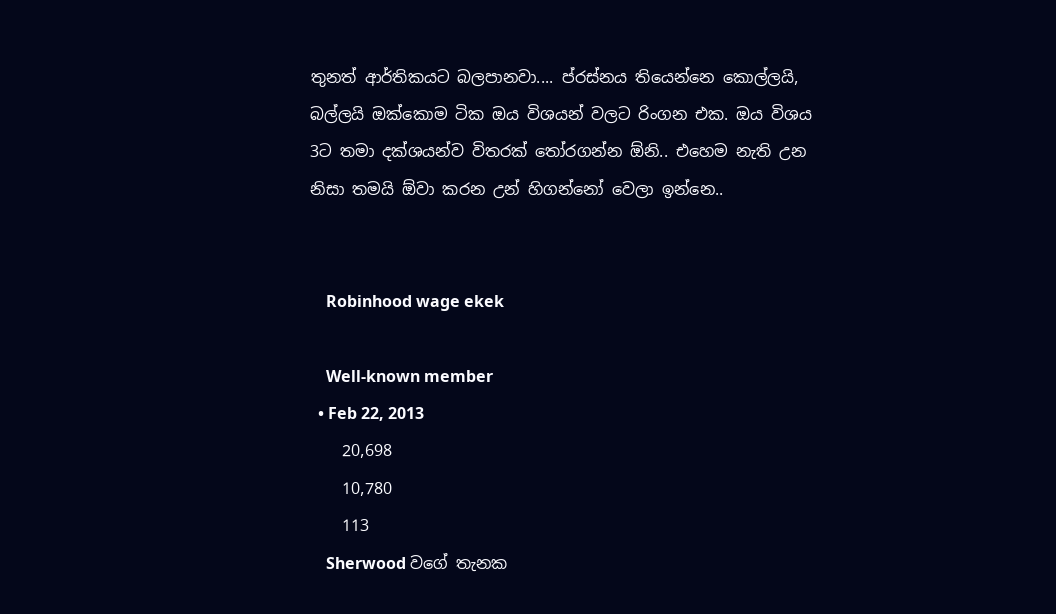තුනත් ආර්තිකයට බලපානවා.... ප්රස්නය තියෙන්නෙ කොල්ලයි, බල්ලයි ඔක්කොම ටික ඔය විශයන් වලට රිංගන එක. ඔය විශය 3ට තමා දක්ශයන්ව විතරක් තෝරගන්න ඕනි.. එහෙම නැති උන නිසා තමයි ඕවා කරන උන් හිගන්නෝ වෙලා ඉන්නෙ..


    Robinhood wage ekek

    Well-known member
  • Feb 22, 2013
    20,698
    10,780
    113
    Sherwood වගේ තැනක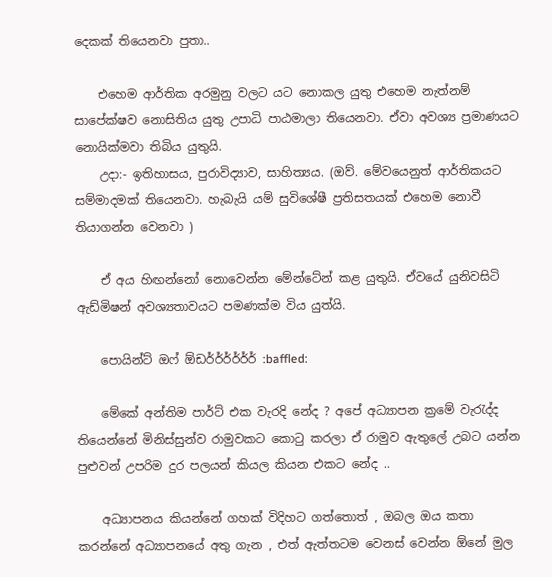දෙකක් තියෙනවා පුතා..

    එහෙම ආර්තික අරමුනු වලට යට නොකල යුතු එහෙම නැත්නම් සාපේක්ෂව නොසිතිය යුතු උපාධි පාඨමාලා තියෙනවා. ඒවා අවශ්‍ය ප්‍රමාණයට නොයික්මවා තිබිය යුතුයි.
    උදා:- ඉතිහාසය, පුරාවිද්‍යාව, සාහිත්‍යය. (ඔව්. මේවයෙනුත් ආර්තිකයට සම්මාදමක් තියෙනවා. හැබැයි යම් සුවිශේෂී ප්‍රතිසතයක් එහෙම නොවී තියාගන්න වෙනවා )

    ඒ අය හිඟන්නෝ නොවෙන්න මේන්ටේන් කළ යුතුයි. ඒවයේ යුනිවසිටි ඇඩ්මිෂන් අවශ්‍යතාවයට පමණක්ම විය යුත්යි.

    පොයින්ට් ඔෆ් ඕඩර්ර්ර්ර්ර්ර් :baffled:

    මේකේ අන්තිම පාර්ට් එක වැරදි නේද ? අපේ අධ්‍යාපන ක්‍රමේ වැරැද්ද තියෙන්නේ මිනිස්සුන්ව රාමුවකට කොටු කරලා ඒ රාමුව ඇතුලේ උබට යන්න පුළුවන් උපරිම දුර පලයන් කියල කියන එකට නේද ..

    අධ්‍යාපනය කියන්නේ ගහක් විදිහට ගත්තොත් , ඔබල ඔය කතා කරන්නේ අධ්‍යාපනයේ අතු ගැන , එත් ඇත්තටම වෙනස් වෙන්න ඕනේ මුල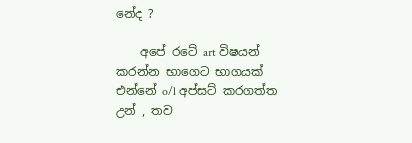නේද ?

    අපේ රටේ art විෂයන් කරන්න භාගෙට භාගයක් එන්නේ o/l අප්සට් කරගත්ත උන් , තව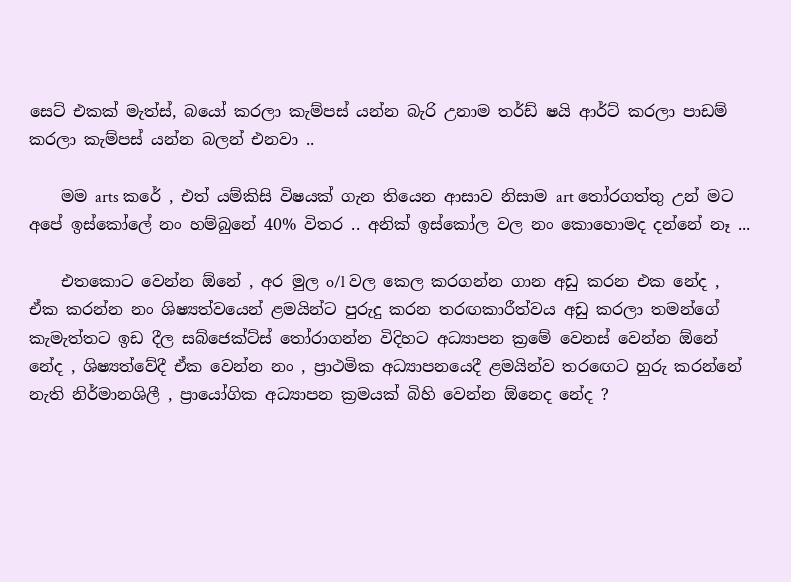සෙට් එකක් මැත්ස්, බයෝ කරලා කැම්පස් යන්න බැරි උනාම තර්ඩ් ෂයි ආර්ට් කරලා පාඩම් කරලා කැම්පස් යන්න බලන් එනවා ..

    මම arts කරේ , එත් යම්කිසි විෂයක් ගැන තියෙන ආසාව නිසාම art තෝරගත්තු උන් මට අපේ ඉස්කෝලේ නං හම්බුනේ 40% විතර .. අනික් ඉස්කෝල වල නං කොහොමද දන්නේ නෑ ...

    එතකොට වෙන්න ඕනේ , අර මුල o/l වල කෙල කරගන්න ගාන අඩු කරන එක නේද , ඒක කරන්න නං ශිෂ්‍යත්වයෙන් ළමයින්ට පුරුදු කරන තරඟකාරීත්වය අඩු කරලා තමන්ගේ කැමැත්තට ඉඩ දීල සබ්ජෙක්ට්ස් තෝරාගන්න විදිහට අධ්‍යාපන ක්‍රමේ වෙනස් වෙන්න ඕනේ නේද , ශිෂ්‍යත්වේදී ඒක වෙන්න නං , ප්‍රාථමික අධ්‍යාපනයෙදී ළමයින්ව තරඟෙට හුරු කරන්නේ නැති නිර්මානශිලී , ප්‍රායෝගික අධ්‍යාපන ක්‍රමයක් බිහි වෙන්න ඕනෙද නේද ?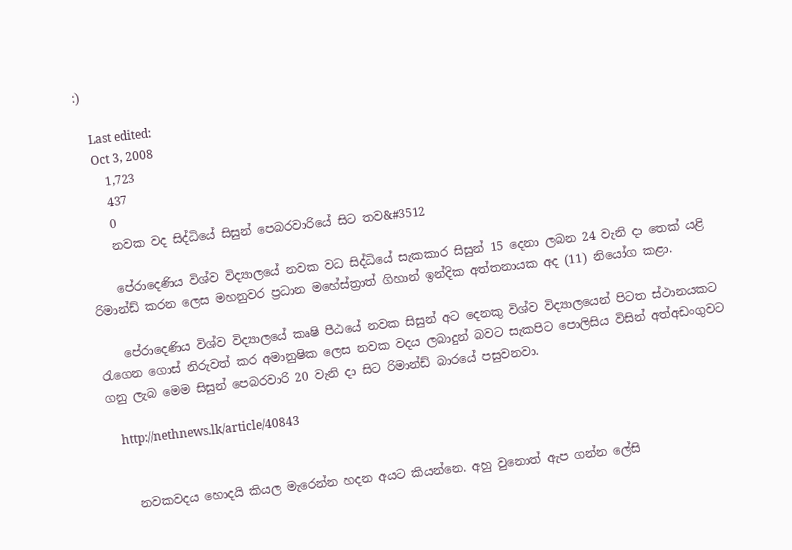:)

    Last edited:
    Oct 3, 2008
    1,723
    437
    0
    නවක වද සිද්ධියේ සිසුන් පෙබරවාරියේ සිට තව&#3512

    පේරාදෙණිය විශ්ව විද්‍යාලයේ නවක වධ සිද්ධියේ සැකකාර සිසුන් 15 දෙනා ලබන 24 වැනි දා තෙක් යළි රිමාන්ඩ් කරන ලෙස මහනුවර ප්‍රධාන මහේස්ත්‍රාත් ගිහාන් ඉන්දික අත්තනායක අද (11) නියෝග කළා.

    පේරාදෙණිය විශ්ව විද්‍යාලයේ කෘෂි පීඨයේ නවක සිසුන් අට දෙනකු විශ්ව විද්‍යාලයෙන් පිටත ස්ථානයකට රැගෙන ගොස් නිරුවත් කර අමානුෂික ලෙස නවක වදය ලබාදුන් බවට සැකපිට පොලිසිය විසින් අත්අඩංගුවට ගනු ලැබ මෙම සිසුන් පෙබරවාරි 20 වැනි දා සිට රිමාන්ඩ් බාරයේ පසුවනවා.

    http://nethnews.lk/article/40843


    නවකවදය හොදයි කියල මැරෙන්න හදන අයට කියන්නෙ. අහු වුනොත් ඇප ගන්න ලේසි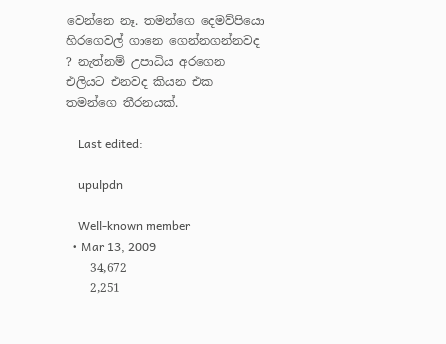වෙන්නෙ නෑ. තමන්ගෙ දෙමව්පියො හිරගෙවල් ගානෙ ගෙන්නගන්නවද ? නැත්නම් උපාධිය අරගෙන එලියට එනවද කියන එක තමන්ගෙ තීරනයක්.

    Last edited:

    upulpdn

    Well-known member
  • Mar 13, 2009
    34,672
    2,251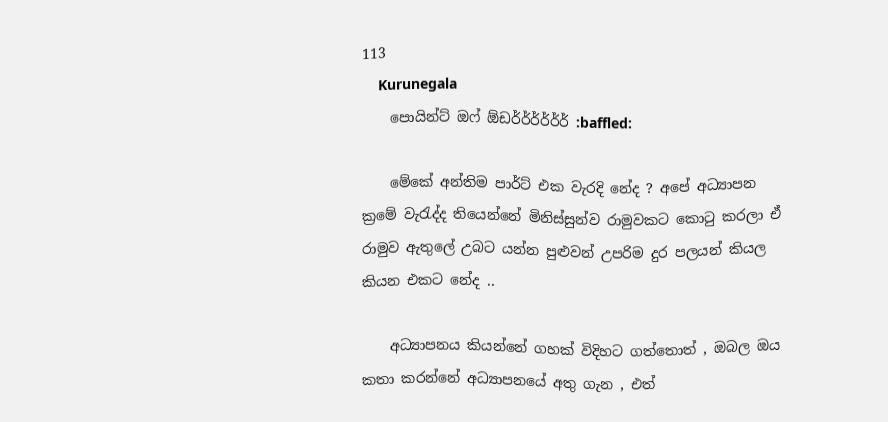113
    Kurunegala
    පොයින්ට් ඔෆ් ඕඩර්ර්ර්ර්ර්ර් :baffled:

    මේකේ අන්තිම පාර්ට් එක වැරදි නේද ? අපේ අධ්‍යාපන ක්‍රමේ වැරැද්ද තියෙන්නේ මිනිස්සුන්ව රාමුවකට කොටු කරලා ඒ රාමුව ඇතුලේ උබට යන්න පුළුවන් උපරිම දුර පලයන් කියල කියන එකට නේද ..

    අධ්‍යාපනය කියන්නේ ගහක් විදිහට ගත්තොත් , ඔබල ඔය කතා කරන්නේ අධ්‍යාපනයේ අතු ගැන , එත්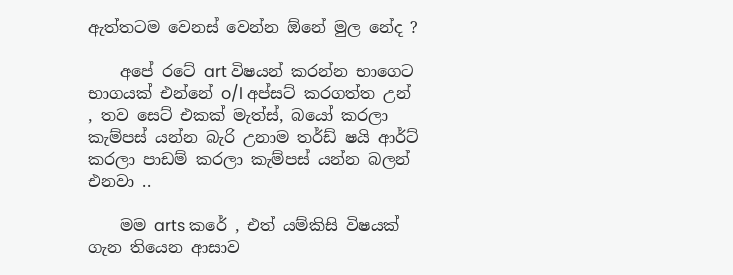ඇත්තටම වෙනස් වෙන්න ඕනේ මුල නේද ?

    අපේ රටේ art විෂයන් කරන්න භාගෙට භාගයක් එන්නේ o/l අප්සට් කරගත්ත උන් , තව සෙට් එකක් මැත්ස්, බයෝ කරලා කැම්පස් යන්න බැරි උනාම තර්ඩ් ෂයි ආර්ට් කරලා පාඩම් කරලා කැම්පස් යන්න බලන් එනවා ..

    මම arts කරේ , එත් යම්කිසි විෂයක් ගැන තියෙන ආසාව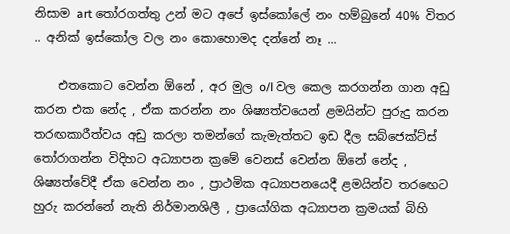නිසාම art තෝරගත්තු උන් මට අපේ ඉස්කෝලේ නං හම්බුනේ 40% විතර .. අනික් ඉස්කෝල වල නං කොහොමද දන්නේ නෑ ...

    එතකොට වෙන්න ඕනේ , අර මුල o/l වල කෙල කරගන්න ගාන අඩු කරන එක නේද , ඒක කරන්න නං ශිෂ්‍යත්වයෙන් ළමයින්ට පුරුදු කරන තරඟකාරීත්වය අඩු කරලා තමන්ගේ කැමැත්තට ඉඩ දීල සබ්ජෙක්ට්ස් තෝරාගන්න විදිහට අධ්‍යාපන ක්‍රමේ වෙනස් වෙන්න ඕනේ නේද , ශිෂ්‍යත්වේදී ඒක වෙන්න නං , ප්‍රාථමික අධ්‍යාපනයෙදී ළමයින්ව තරඟෙට හුරු කරන්නේ නැති නිර්මානශිලී , ප්‍රායෝගික අධ්‍යාපන ක්‍රමයක් බිහි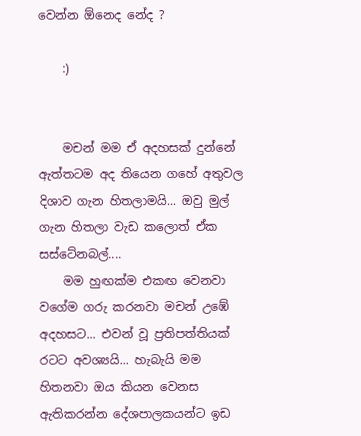වෙන්න ඕනෙද නේද ?

    :)


    මචන් මම ඒ අදහසක් දුන්නේ ඇත්තටම අද තියෙන ගහේ අතුවල දිශාව ගැන හිතලාමයි... ඔවු මුල් ගැන හිතලා වැඩ කලොත් ඒක සස්ටේනබල්....
    මම හුඟක්ම එකඟ වෙනවා වගේම ගරු කරනවා මචන් උඹේ අදහසට... එවන් වූ ප්‍රතිපත්තියක් රටට අවශ්‍යයි... හැබැයි මම හිතනවා ඔය කියන වෙනස ඇතිකරන්න දේශපාලකයන්ට ඉඩ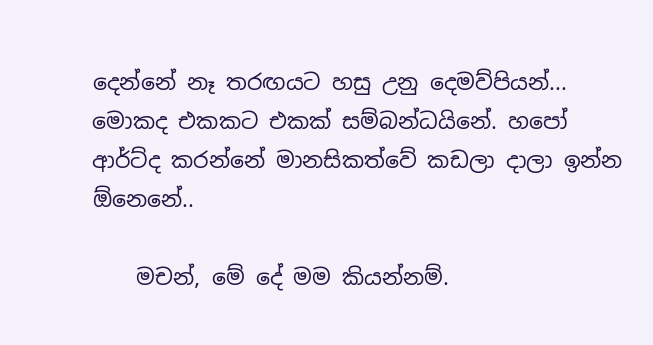දෙන්නේ නෑ තරඟයට හසු උනු දෙමව්පියන්... මොකද එකකට එකක් සම්බන්ධයිනේ. හපෝ ආර්ට්ද කරන්නේ මානසිකත්වේ කඩලා දාලා ඉන්න ඕනෙනේ..

    මචන්, මේ දේ මම කියන්නම්.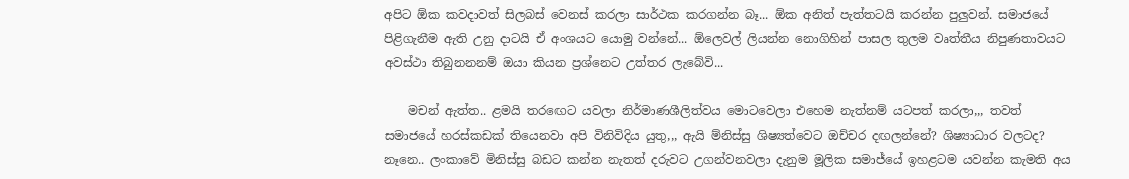අපිට ඕක කවදාවත් සිලබස් වෙනස් කරලා සාර්ථක කරගන්න බෑ... ඕක අනිත් පැත්තටයි කරන්න පුලුවන්. සමාජයේ පිළිගැනීම ඇති උනු දාටයි ඒ අංශයට යොමු වන්නේ... ඕලෙවල් ලියන්න නොගිහින් පාසල තුලම වෘත්තීය නිපුණතාවයට අවස්ථා තිබුනනනම් ඔයා කියන ප්‍රශ්නෙට උත්තර ලැබේවි...

    මචන් ඇත්ත.. ළමයි තරඟෙට යවලා නිර්මාණශීලිත්වය මොටවෙලා එහෙම නැත්නම් යටපත් කරලා,,, තවත් සමාජයේ හරස්කඩක් තියෙනවා අපි විනිවිදිය යුතු,,, ඇයි ම්නිස්සු ශිෂ්‍යත්වෙට ඔච්චර දඟලන්නේ? ශිෂ්‍යාධාර වලටද? නෑනෙ.. ලංකාවේ මිනිස්සු බඩට කන්න නැතත් දරුවට උගන්වනවලා දැනුම මූලික සමාජ්යේ ඉහළටම යවන්න කැමති අය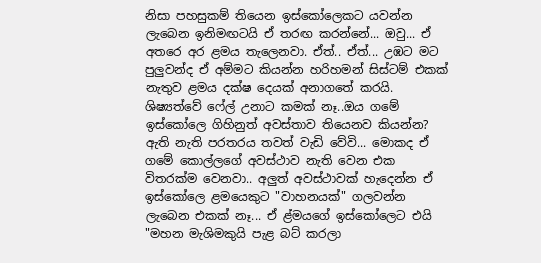නිසා පහසුකම් තියෙන ඉස්කෝලෙකට යවන්න ලැබෙන ඉනිමඟටයි ඒ තරඟ කරන්නේ... ඔවු... ඒ අතරෙ අර ළමය තැලෙනවා. ඒත්.. ඒත්... උඹට මට පුලුවන්ද ඒ අම්මට කියන්න හරිහමන් සිස්ටම් එකක් නැතුව ළමය දක්ෂ දෙයක් අනාගතේ කරයි. ශිෂ්‍යත්වේ ෆේල් උනාට කමක් නෑ..ඔය ගමේ ඉස්කෝලෙ ගිහිනුත් අවස්තාව තියෙනව කියන්න? ඇති නැති පරතරය තවත් වැඩි වේවි... මොකද ඒ ගමේ කොල්ලගේ අවස්ථාව නැති වෙන එක විතරක්ම වෙනවා.. අලුත් අවස්ථාවක් හැදෙන්න ඒ ඉස්කෝලෙ ළමයෙකුට "වාහනයක්" ගලවන්න ලැබෙන එකක් නෑ... ඒ ළ්මයගේ ඉස්කෝලෙට එයි "මහන මැශිමකුයි පැළ බට් කරලා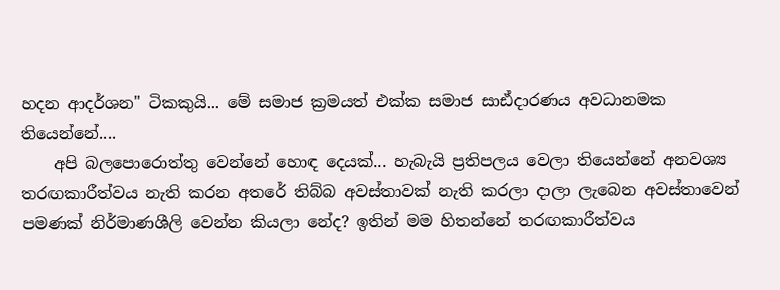හදන ආදර්ශන" ටිකකුයි... මේ සමාජ ක්‍රමයත් එක්ක සමාජ සාඪ්දාරණය අවධානමක තියෙන්නේ....
    අපි බලපොරොත්තු වෙන්නේ හොඳ දෙයක්... හැබැයි ප්‍රතිපලය වෙලා තියෙන්නේ අනවශ්‍ය තරඟකාරීත්වය නැති කරන අතරේ තිබ්බ අවස්තාවක් නැති කරලා දාලා ලැබෙන අවස්තාවෙන් පමණක් නිර්මාණශීලි වෙන්න කියලා නේද? ඉතින් මම හිතන්නේ තරඟකාරීත්වය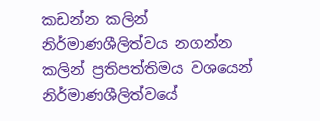කඩන්න කලින් නිර්මාණශීලිත්වය නගන්න කලින් ප්‍රතිපත්තිමය වශයෙන් නිර්මාණශීලිත්වයේ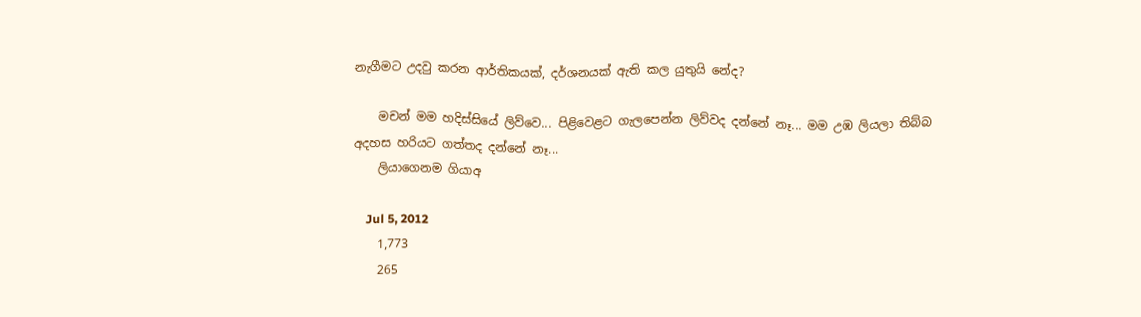නැගීමට උදවු කරන ආර්තිකයක්, දර්ශනයක් ඇති කල යුතුයි නේද?

    මචන් මම හදිස්සියේ ලිව්වෙ... පිළිවෙළට ගැලපෙන්න ලිව්වද දන්නේ නෑ... මම උඹ ලියලා තිබ්බ අදහස හරියට ගත්තද දන්නේ නෑ...
    ලියාගෙනම ගියාඅ

    Jul 5, 2012
    1,773
    265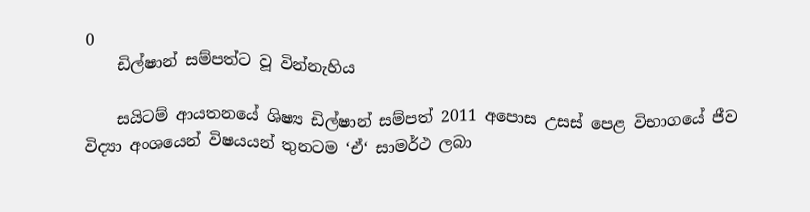0
    ඩිල්ෂාන් සම්පත්ට වූ වින්නැහිය

    සයිටම් ආයතනයේ ශිෂ්‍ය ඩිල්ෂාන් සම්පත් 2011 අපොස උසස් පෙළ විභාගයේ ජීව විද්‍යා අංශයෙන් විෂයයන් තුනටම ‘ඒ‘ සාමර්ථ ලබා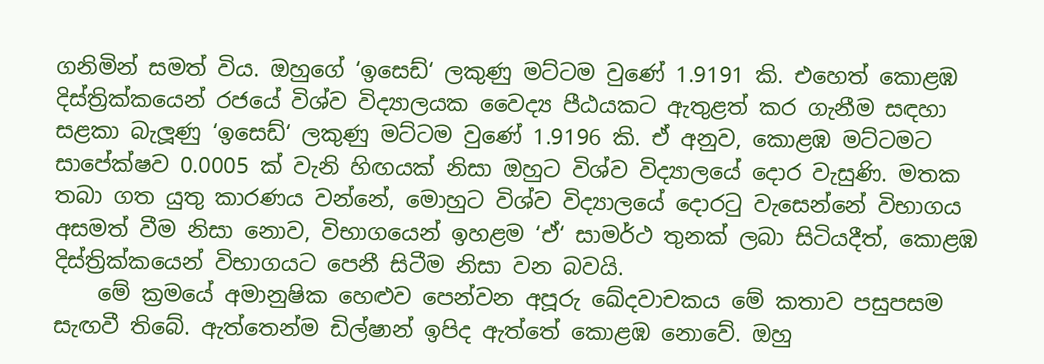ගනිමින් සමත් විය. ඔහුගේ ‘ඉසෙඩ්‘ ලකුණු මට්ටම වුණේ 1.9191 කි. එහෙත් කොළඹ දිස්ත්‍රික්කයෙන් රජයේ විශ්ව විද්‍යාලයක වෛද්‍ය පීඨයකට ඇතුළත් කර ගැනීම සඳහා සළකා බැලූණු ‘ඉසෙඩ්‘ ලකුණු මට්ටම වුණේ 1.9196 කි. ඒ අනුව, කොළඹ මට්ටමට සාපේක්ෂව 0.0005 ක් වැනි හිඟයක් නිසා ඔහුට විශ්ව විද්‍යාලයේ දොර වැසුණි. මතක තබා ගත යුතු කාරණය වන්නේ, මොහුට විශ්ව විද්‍යාලයේ දොරටු වැසෙන්නේ විභාගය අසමත් වීම නිසා නොව, විභාගයෙන් ඉහළම ‘ඒ‘ සාමර්ථ තුනක් ලබා සිටියදීත්, කොළඹ දිස්ත්‍රික්කයෙන් විභාගයට පෙනී සිටීම නිසා වන බවයි.
    මේ ක්‍රමයේ අමානුෂික හෙළුව පෙන්වන අපූරු ඛේදවාචකය මේ කතාව පසුපසම සැඟවී තිබේ. ඇත්තෙන්ම ඩිල්ෂාන් ඉපිද ඇත්තේ කොළඹ නොවේ. ඔහු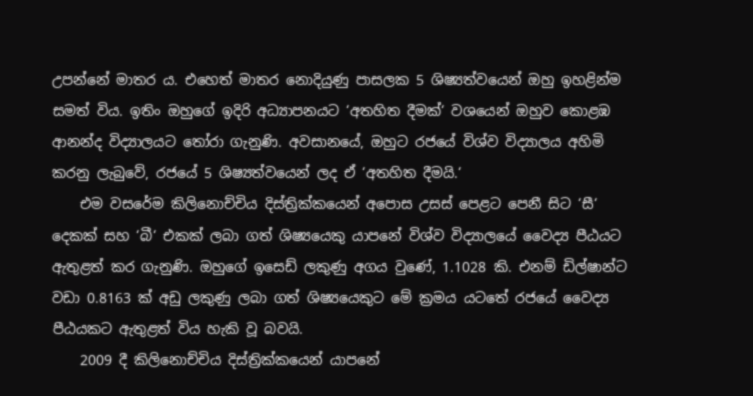උපන්නේ මාතර ය. එහෙත් මාතර නොදියුණු පාසලක 5 ශිෂ්‍යත්වයෙන් ඔහු ඉහළින්ම සමත් විය. ඉතිං ඔහුගේ ඉදිරි අධ්‍යාපනයට ‘අතහිත දීමක්‘ වශයෙන් ඔහුව කොළඹ ආනන්ද විද්‍යාලයට තෝරා ගැනුණි. අවසානයේ, ඔහුට රජයේ විශ්ව විද්‍යාලය අහිමි කරනු ලැබුවේ, රජයේ 5 ශිෂ්‍යත්වයෙන් ලද ඒ ‘අතහිත දීමයි.‘
    එම වසරේම කිලිනොච්චිය දිස්ත්‍රික්කයෙන් අපොස උසස් පෙළට පෙනී සිට ‘සී‘ දෙකක් සහ ‘බී‘ එකක් ලබා ගත් ශිෂ්‍යයෙකු යාපනේ විශ්ව විද්‍යාලයේ වෛද්‍ය පීඨයට ඇතුළත් කර ගැනුණි. ඔහුගේ ඉසෙඩ් ලකුණු අගය වුණේ, 1.1028 කි. එනම් ඩිල්ෂාන්ට වඩා 0.8163 ක් අඩු ලකුණු ලබා ගත් ශිෂ්‍යයෙකුට මේ ක්‍රමය යටතේ රජයේ වෛද්‍ය පීඨයකට ඇතුළත් විය හැකි වූ බවයි.
    2009 දී කිලිනොච්චිය දිස්ත්‍රික්කයෙන් යාපනේ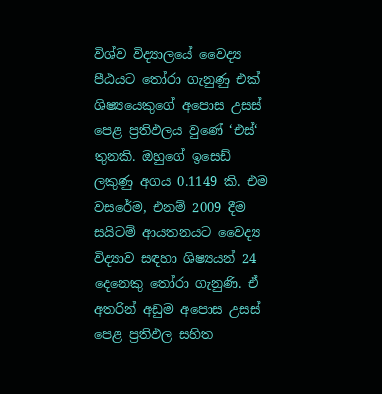විශ්ව විද්‍යාලයේ වෛද්‍ය පීඨයට තෝරා ගැනුණු එක් ශිෂ්‍යයෙකුගේ අපොස උසස් පෙළ ප්‍රතිඵලය වුණේ ‘එස්‘ තුනකි. ඔහුගේ ඉසෙඩ් ලකුණු අගය 0.1149 කි. එම වසරේම, එනම් 2009 දීම සයිටම් ආයතනයට වෛද්‍ය විද්‍යාව සඳහා ශිෂ්‍යයන් 24 දෙනෙකු තෝරා ගැනුණි. ඒ අතරින් අඩුම අපොස උසස් පෙළ ප්‍රතිඵල සහිත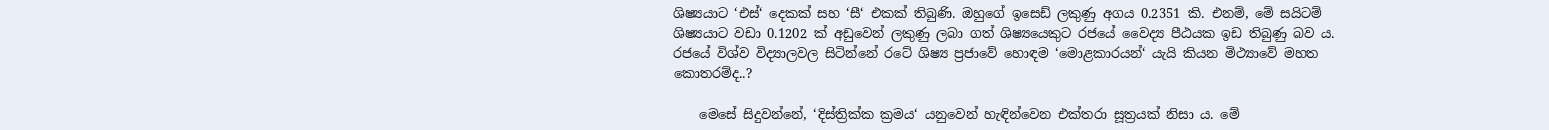ශිෂ්‍යයාට ‘එස්‘ දෙකක් සහ ‘සී‘ එකක් තිබුණි. ඔහුගේ ඉසෙඩ් ලකුණු අගය 0.2351 කි. එනම්, මේ සයිටම් ශිෂ්‍යයාට වඩා 0.1202 ක් අඩුවෙන් ලකුණු ලබා ගත් ශිෂ්‍යයෙකුට රජයේ වෛද්‍ය පීඨයක ඉඩ තිබුණු බව ය. රජයේ විශ්ව විද්‍යාලවල සිටින්නේ රටේ ශිෂ්‍ය ප්‍රජාවේ හොඳම ‘මොළකාරයන්‘ යැයි කියන මිථ්‍යාවේ මහත කොතරම්ද..?

    මෙසේ සිදුවන්නේ, ‘දිස්ත්‍රික්ක ක්‍රමය‘ යනුවෙන් හැඳින්වෙන එක්තරා සූත්‍රයක් නිසා ය. මේ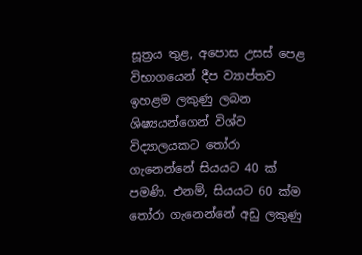සූත්‍රය තුළ, අපොස උසස් පෙළ විභාගයෙන් දීප ව්‍යාප්තව ඉහළම ලකුණු ලබන ශිෂ්‍යයන්ගෙන් විශ්ව විද්‍යාලයකට තෝරා ගැනෙන්නේ සියයට 40 ක් පමණි. එනම්, සියයට 60 ක්ම තෝරා ගැනෙන්නේ අඩු ලකුණු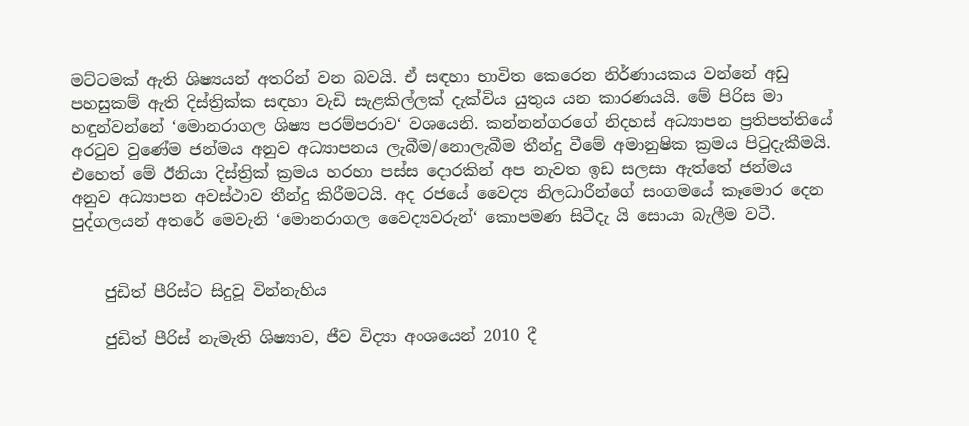මට්ටමක් ඇති ශිෂ්‍යයන් අතරින් වන බවයි. ඒ සඳහා භාවිත කෙරෙන නිර්ණායකය වන්නේ අඩු පහසුකම් ඇති දිස්ත්‍රික්ක සඳහා වැඩි සැළකිල්ලක් දැක්විය යුතුය යන කාරණයයි. මේ පිරිස මා හඳුන්වන්නේ ‘මොනරාගල ශිෂ්‍ය පරම්පරාව‘ වශයෙනි. කන්නන්ගරගේ නිදහස් අධ්‍යාපන ප්‍රතිපත්තියේ අරටුව වුණේම ජන්මය අනුව අධ්‍යාපනය ලැබීම/නොලැබීම තීන්දු වීමේ අමානුෂික ක්‍රමය පිටුදැකීමයි. එහෙත් මේ ඊනියා දිස්ත්‍රික් ක්‍රමය හරහා පස්ස දොරකින් අප නැවත ඉඩ සලසා ඇත්තේ ජන්මය අනුව අධ්‍යාපන අවස්ථාව තීන්දු කිරීමටයි. අද රජයේ වෛද්‍ය නිලධාරීන්ගේ සංගමයේ කෑමොර දෙන පුද්ගලයන් අතරේ මෙවැනි ‘මොනරාගල වෛද්‍යවරුන්‘ කොපමණ සිටීදැ යි සොයා බැලීම වටී.


    ජුඩිත් පීරිස්ට සිදුවූ වින්නැහිය

    ජුඩිත් පීරිස් නැමැති ශිෂ්‍යාව, ජීව විද්‍යා අංශයෙන් 2010 දී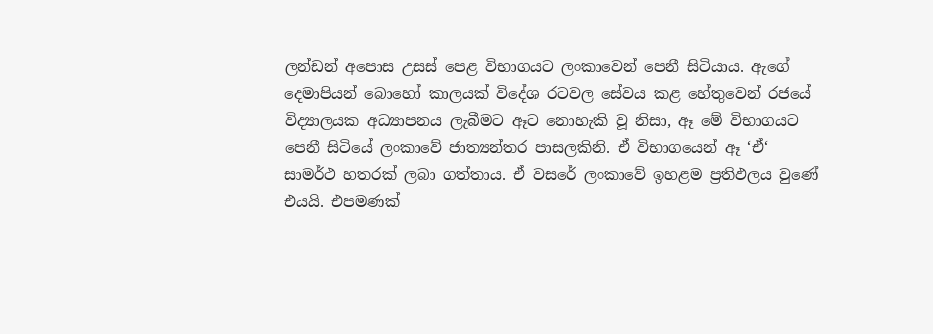ලන්ඩන් අපොස උසස් පෙළ විභාගයට ලංකාවෙන් පෙනී සිටියාය. ඇගේ දෙමාපියන් බොහෝ කාලයක් විදේශ රටවල සේවය කළ හේතුවෙන් රජයේ විද්‍යාලයක අධ්‍යාපනය ලැබීමට ඈට නොහැකි වූ නිසා, ඈ මේ විභාගයට පෙනී සිටියේ ලංකාවේ ජාත්‍යන්තර පාසලකිනි. ඒ විභාගයෙන් ඈ ‘ඒ‘ සාමර්ථ හතරක් ලබා ගත්තාය. ඒ වසරේ ලංකාවේ ඉහළම ප්‍රතිඵලය වුණේ එයයි. එපමණක්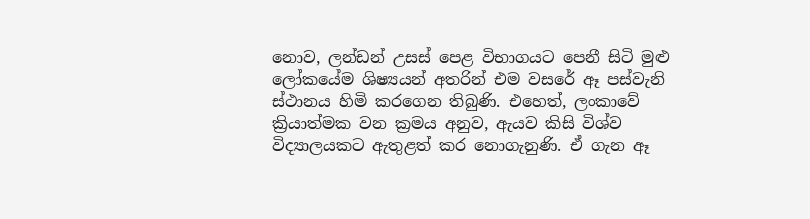නොව, ලන්ඩන් උසස් පෙළ විභාගයට පෙනී සිටි මුළු ලෝකයේම ශිෂ්‍යයන් අතරින් එම වසරේ ඈ පස්වැනි ස්ථානය හිමි කරගෙන තිබුණි. එහෙත්, ලංකාවේ ක්‍රියාත්මක වන ක්‍රමය අනුව, ඇයව කිසි විශ්ව විද්‍යාලයකට ඇතුළත් කර නොගැනුණි. ඒ ගැන ඈ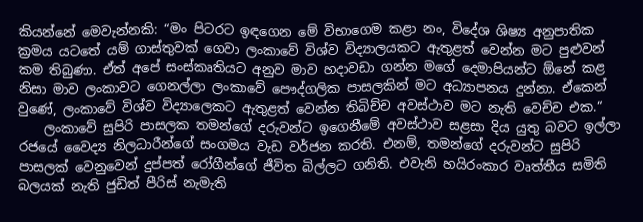කියන්නේ මෙවැන්නකි: “මං පිටරට ඉඳගෙන මේ විභාගෙම කළා නං, විදේශ ශිෂ්‍ය අනුපාතික ක්‍රමය යටතේ යම් ගාස්තුවක් ගෙවා ලංකාවේ විශ්ව විද්‍යාලයකට ඇතුළත් වෙන්න මට පුළුවන් කම තිබුණා. ඒත් අපේ සංස්කෘතියට අනුව මාව හදාවඩා ගන්න මගේ දෙමාපියන්ට ඕනේ කළ නිසා මාව ලංකාවට ගෙනල්ලා ලංකාවේ පෞද්ගලික පාසලකින් මට අධ්‍යාපනය දුන්නා. ඒකෙන් වුණේ, ලංකාවේ විශ්ව විද්‍යාලෙකට ඇතුළත් වෙන්න තිබිච්ච අවස්ථාව මට නැති වෙච්ච එක.“
    ලංකාවේ සුපිරි පාසලක තමන්ගේ දරුවන්ට ඉගෙනීමේ අවස්ථාව සළසා දිය යුතු බවට ඉල්ලා රජයේ වෛද්‍ය නිලධාරීන්ගේ සංගමය වැඩ වර්ජන කරති. එනම්, තමන්ගේ දරුවන්ට සුපිරි පාසලක් වෙනුවෙන් දුප්පත් රෝගීන්ගේ ජීවිත බිල්ලට ගනිති. එවැනි හයිරංකාර වෘත්තීය සමිති බලයක් නැති ජුඩිත් පීරිස් නැමැති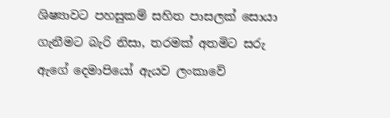ශිෂ්‍යාවට පහසුකම් සහිත පාසලක් සොයා ගැනීමට බැරි නිසා, තරමක් අතමිට සරු ඇගේ දෙමාපියෝ ඇයව ලංකාවේ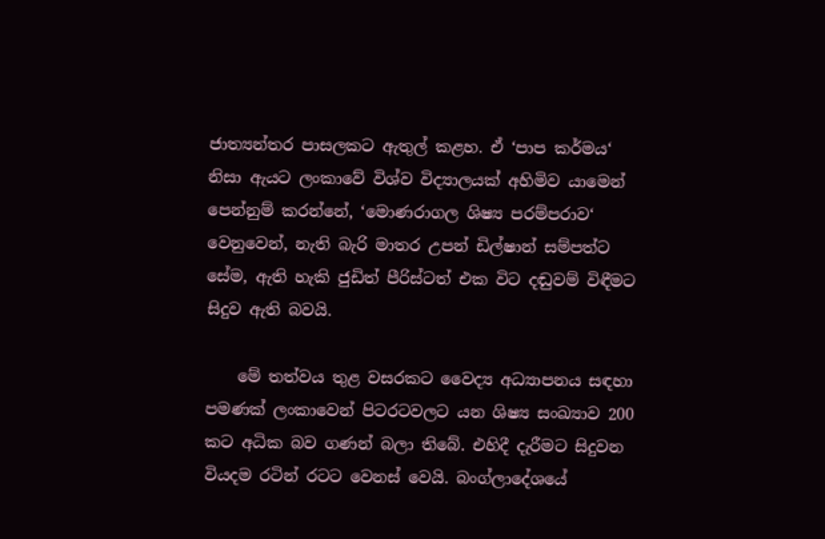ජාත්‍යන්තර පාසලකට ඇතුල් කළහ. ඒ ‘පාප කර්මය‘ නිසා ඇයට ලංකාවේ විශ්ව විද්‍යාලයක් අහිමිව යාමෙන් පෙන්නුම් කරන්නේ, ‘මොණරාගල ශිෂ්‍ය පරම්පරාව‘ වෙනුවෙන්, නැති බැරි මාතර උපන් ඩිල්ෂාන් සම්පත්ට සේම, ඇති හැකි ජුඩිත් පීරිස්ටත් එක විට දඬුවම් විඳීමට සිදුව ඇති බවයි.

    මේ තත්වය තුළ වසරකට වෛද්‍ය අධ්‍යාපනය සඳහා පමණක් ලංකාවෙන් පිටරටවලට යන ශිෂ්‍ය සංඛ්‍යාව 200 කට අධික බව ගණන් බලා තිබේ. එහිදී දැරීමට සිදුවන වියදම රටින් රටට වෙනස් වෙයි. බංග්ලාදේශයේ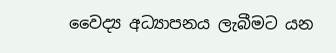වෛද්‍ය අධ්‍යාපනය ලැබීමට යන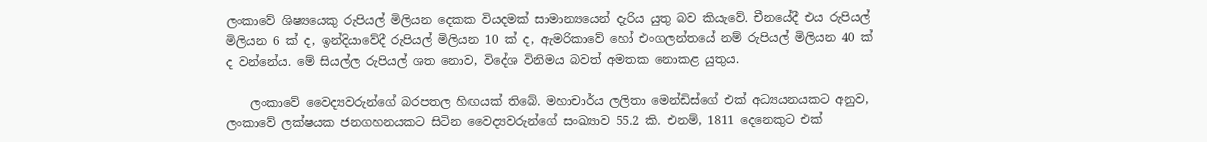ලංකාවේ ශිෂ්‍යයෙකු රුපියල් මිලියන දෙකක වියදමක් සාමාන්‍යයෙන් දැරිය යුතු බව කියැවේ. චීනයේදී එය රුපියල් මිලියන 6 ක් ද, ඉන්දියාවේදී රුපියල් මිලියන 10 ක් ද, ඇමරිකාවේ හෝ එංගලන්තයේ නම් රුපියල් මිලියන 40 ක් ද වන්නේය. මේ සියල්ල රුපියල් ශත නොව, විදේශ විනිමය බවත් අමතක නොකළ යුතුය.

    ලංකාවේ වෛද්‍යවරුන්ගේ බරපතල හිඟයක් තිබේ. මහාචාර්ය ලලිතා මෙන්ඩිස්ගේ එක් අධ්‍යයනයකට අනුව, ලංකාවේ ලක්ෂයක ජනගහනයකට සිටින වෛද්‍යවරුන්ගේ සංඛ්‍යාව 55.2 කි. එනම්, 1811 දෙනෙකුට එක්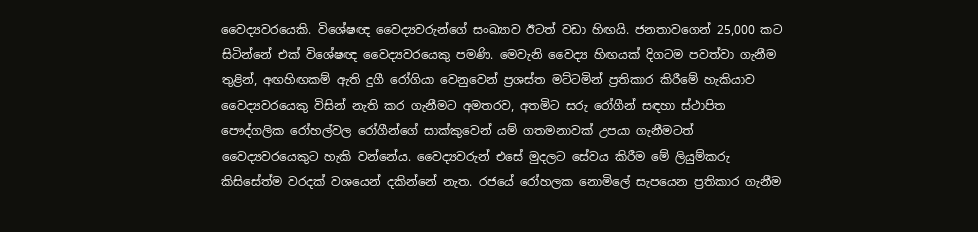වෛද්‍යවරයෙකි. විශේෂඥ වෛද්‍යවරුන්ගේ සංඛ්‍යාව ඊටත් වඩා හිඟයි. ජනතාවගෙන් 25,000 කට සිටින්නේ එක් විශේෂඥ වෛද්‍යවරයෙකු පමණි. මෙවැනි වෛද්‍ය හිඟයක් දිගටම පවත්වා ගැනීම තුළින්, අඟහිඟකම් ඇති දුගී රෝගියා වෙනුවෙන් ප්‍රශස්ත මට්ටමින් ප්‍රතිකාර කිරීමේ හැකියාව වෛද්‍යවරයෙකු විසින් නැති කර ගැනීමට අමතරව, අතමිට සරු රෝගීන් සඳහා ස්ථාපිත පෞද්ගලික රෝහල්වල රෝගීන්ගේ සාක්කුවෙන් යම් ගතමනාවක් උපයා ගැනීමටත් වෛද්‍යවරයෙකුට හැකි වන්නේය. වෛද්‍යවරුන් එසේ මුදලට සේවය කිරීම මේ ලියුම්කරු කිසිසේත්ම වරදක් වශයෙන් දකින්නේ නැත. රජයේ රෝහලක නොමිලේ සැපයෙන ප්‍රතිකාර ගැනීම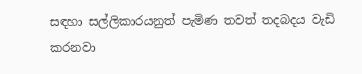සඳහා සල්ලිකාරයනුත් පැමිණ තවත් තදබදය වැඩි කරනවා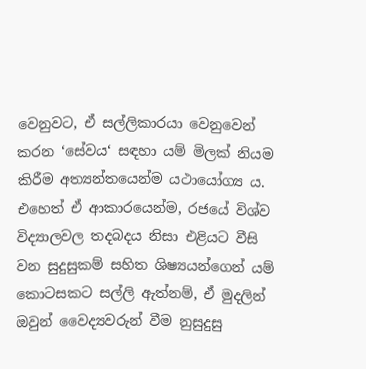වෙනුවට, ඒ සල්ලිකාරයා වෙනුවෙන් කරන ‘සේවය‘ සඳහා යම් මිලක් නියම කිරීම අත්‍යන්තයෙන්ම යථායෝග්‍ය ය. එහෙත් ඒ ආකාරයෙන්ම, රජයේ විශ්ව විද්‍යාලවල තදබදය නිසා එළියට වීසි වන සුදුසුකම් සහිත ශිෂ්‍යයන්ගෙන් යම් කොටසකට සල්ලි ඇත්නම්, ඒ මුදලින් ඔවුන් වෛද්‍යවරුන් වීම නුසුදුසු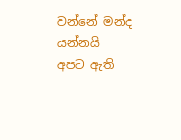වන්නේ මන්ද යන්නයි අපට ඇති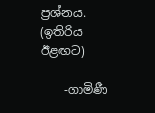ප්‍රශ්නය. (ඉතිරිය ඊළඟට)

    -ගාමිණී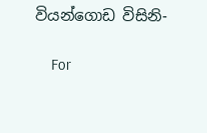වියන්ගොඩ විසිනි-

    For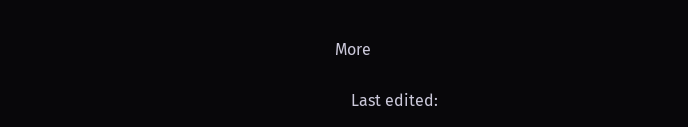More

    Last edited: